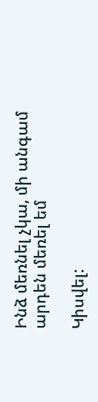Ինձ մեռնել չկա, մի անգամ արդեն մեռել եմ

Կիսվել: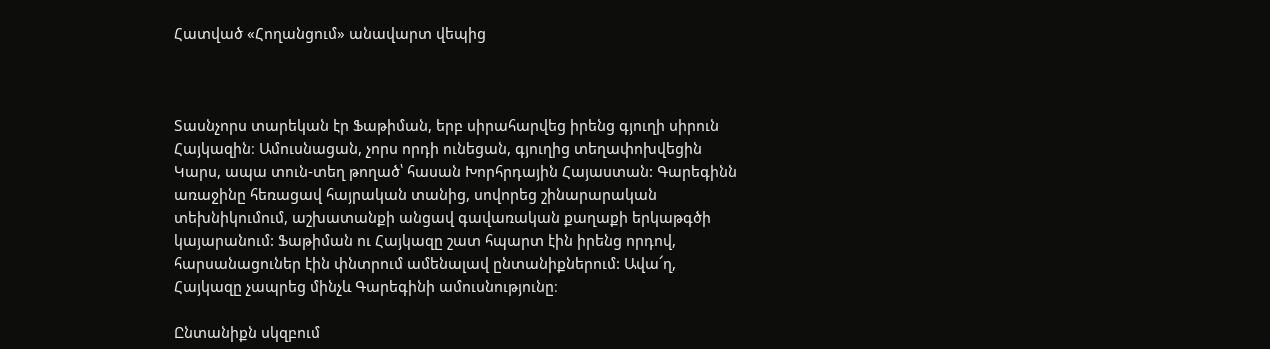Հատված «Հողանցում» անավարտ վեպից



Տասնչորս տարեկան էր Ֆաթիման, երբ սիրահարվեց իրենց գյուղի սիրուն Հայկազին։ Ամուսնացան, չորս որդի ունեցան, գյուղից տեղափոխվեցին Կարս, ապա տուն-տեղ թողած՝ հասան Խորհրդային Հայաստան: Գարեգինն առաջինը հեռացավ հայրական տանից, սովորեց շինարարական տեխնիկումում, աշխատանքի անցավ գավառական քաղաքի երկաթգծի կայարանում: Ֆաթիման ու Հայկազը շատ հպարտ էին իրենց որդով, հարսանացուներ էին փնտրում ամենալավ ընտանիքներում: Ավա՜ղ, Հայկազը չապրեց մինչև Գարեգինի ամուսնությունը։

Ընտանիքն սկզբում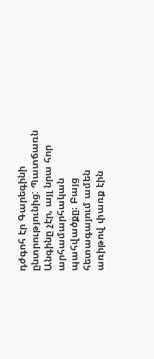դժգոհ էր Գարեգինի ընտրությունից: Պատճառն Անգինը չէր, այլ նրա հոր արհամարհական պահվածքը։ Բայց հետագայում ամեն առիթով փառք էին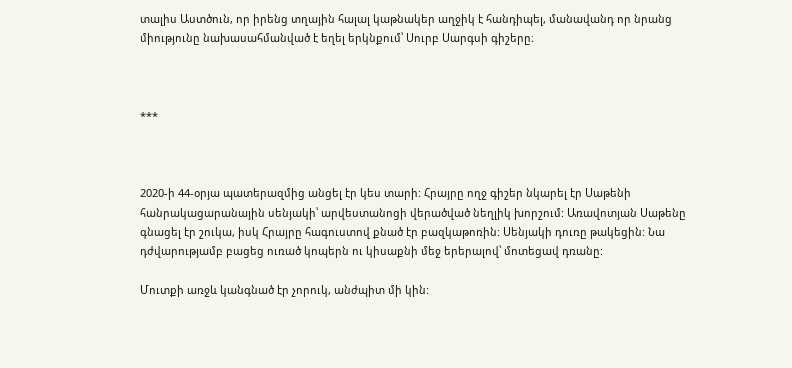տալիս Աստծուն, որ իրենց տղային հալալ կաթնակեր աղջիկ է հանդիպել, մանավանդ որ նրանց միությունը նախասահմանված է եղել երկնքում՝ Սուրբ Սարգսի գիշերը։



***



2020-ի 44-օրյա պատերազմից անցել էր կես տարի: Հրայրը ողջ գիշեր նկարել էր Սաթենի հանրակացարանային սենյակի՝ արվեստանոցի վերածված նեղլիկ խորշում: Առավոտյան Սաթենը գնացել էր շուկա, իսկ Հրայրը հագուստով քնած էր բազկաթոռին: Սենյակի դուռը թակեցին: Նա դժվարությամբ բացեց ուռած կոպերն ու կիսաքնի մեջ երերալով՝ մոտեցավ դռանը:

Մուտքի առջև կանգնած էր չորուկ, անժպիտ մի կին: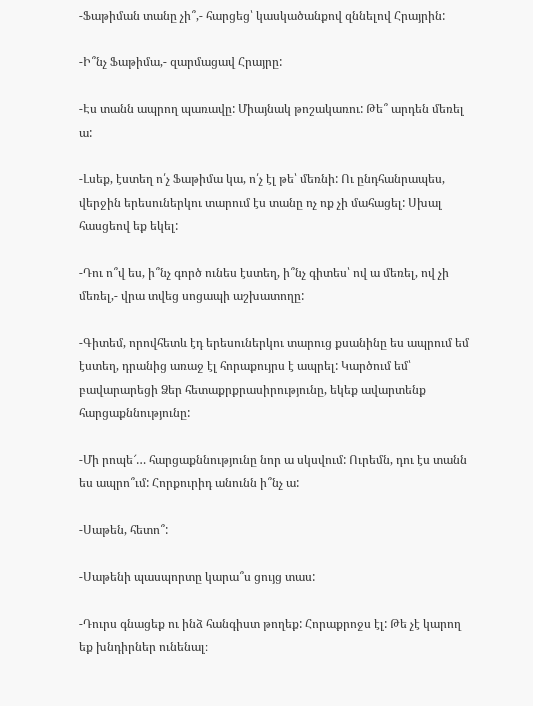-Ֆաթիման տանը չի՞,- հարցեց՝ կասկածանքով զննելով Հրայրին:

-Ի՞նչ Ֆաթիմա,- զարմացավ Հրայրը:

-Էս տանն ապրող պառավը: Միայնակ թոշակառու: Թե՞ արդեն մեռել ա:

-Լսեք, էստեղ ո՛չ Ֆաթիմա կա, ո՛չ էլ թե՝ մեռնի: Ու ընդհանրապես, վերջին երեսուներկու տարում էս տանը ոչ ոք չի մահացել: Սխալ հասցեով եք եկել:

-Դու ո՞վ ես, ի՞նչ գործ ունես էստեղ, ի՞նչ գիտես՝ ով ա մեռել, ով չի մեռել,- վրա տվեց սոցապի աշխատողը:

-Գիտեմ, որովհետև էդ երեսուներկու տարուց քսանինը ես ապրում եմ էստեղ, դրանից առաջ էլ հորաքույրս է ապրել: Կարծում եմ՝ բավարարեցի Ձեր հետաքրքրասիրությունը, եկեք ավարտենք հարցաքննությունը:

-Մի րոպե՜… հարցաքննությունը նոր ա սկսվում: Ուրեմն, դու էս տանն ես ապրո՞ւմ: Հորքուրիդ անունն ի՞նչ ա:

-Սաթեն, հետո՞:

-Սաթենի պասպորտը կարա՞ս ցույց տաս:

-Դուրս գնացեք ու ինձ հանգիստ թողեք: Հորաքրոջս էլ: Թե չէ կարող եք խնդիրներ ունենալ։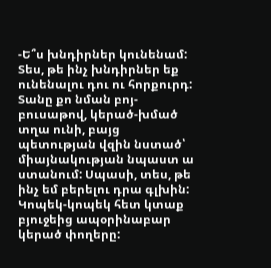-Ե՞ս խնդիրներ կունենամ: Տես, թե ինչ խնդիրներ եք ունենալու դու ու հորքուրդ: Տանը քո նման բոյ-բուսաթով, կերած-խմած տղա ունի, բայց պետության վզին նստած՝ միայնակության նպաստ ա ստանում: Սպասի, տես, թե ինչ եմ բերելու դրա գլխին: Կոպեկ-կոպեկ հետ կտաք բյուջեից ապօրինաբար կերած փողերը: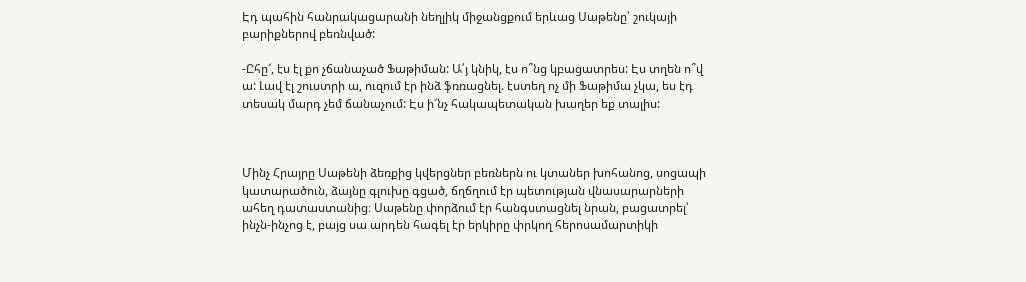Էդ պահին հանրակացարանի նեղլիկ միջանցքում երևաց Սաթենը՝ շուկայի բարիքներով բեռնված:

-Ըհը՜, էս էլ քո չճանաչած Ֆաթիման: Ա՛յ կնիկ, էս ո՞նց կբացատրես: Էս տղեն ո՞վ ա: Լավ էլ շուստրի ա, ուզում էր ինձ ֆռռացնել. էստեղ ոչ մի Ֆաթիմա չկա, ես էդ տեսակ մարդ չեմ ճանաչում: Էս ի՜նչ հակապետական խաղեր եք տալիս:



Մինչ Հրայրը Սաթենի ձեռքից կվերցներ բեռներն ու կտաներ խոհանոց, սոցապի կատարածուն, ձայնը գլուխը գցած, ճղճղում էր պետության վնասարարների ահեղ դատաստանից։ Սաթենը փորձում էր հանգստացնել նրան, բացատրել՝ ինչն-ինչոց է, բայց սա արդեն հագել էր երկիրը փրկող հերոսամարտիկի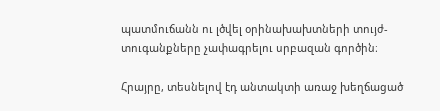պատմուճանն ու լծվել օրինախախտների տույժ-տուգանքները չափագրելու սրբազան գործին։

Հրայրը, տեսնելով էդ անտակտի առաջ խեղճացած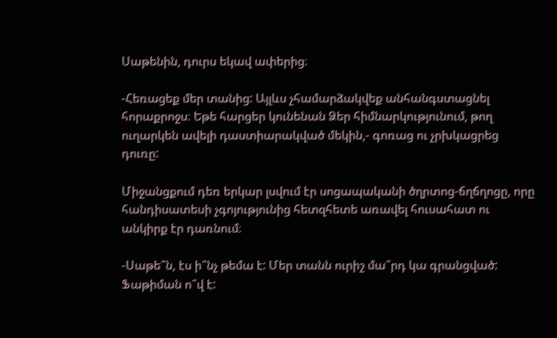Սաթենին, դուրս եկավ ափերից։

-Հեռացեք մեր տանից: Այլևս չհամարձակվեք անհանգստացնել հորաքրոջս։ Եթե հարցեր կունենան Ձեր հիմնարկությունում, թող ուղարկեն ավելի դաստիարակված մեկին,- գոռաց ու չրխկացրեց դուռը:

Միջանցքում դեռ երկար լսվում էր սոցապականի ծղրտոց-ճղճղոցը, որը հանդիսատեսի չգոյությունից հետզհետե առավել հուսահատ ու անկիրք էր դառնում։

-Սաթե՞ն, էս ի՞նչ թեմա է: Մեր տանն ուրիշ մա՞րդ կա գրանցված: Ֆաթիման ո՞վ է: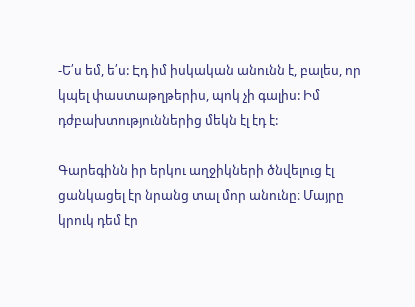-Ե՛ս եմ, ե՛ս: Էդ իմ իսկական անունն է, բալես, որ կպել փաստաթղթերիս, պոկ չի գալիս: Իմ դժբախտություններից մեկն էլ էդ է:

Գարեգինն իր երկու աղջիկների ծնվելուց էլ ցանկացել էր նրանց տալ մոր անունը։ Մայրը կրուկ դեմ էր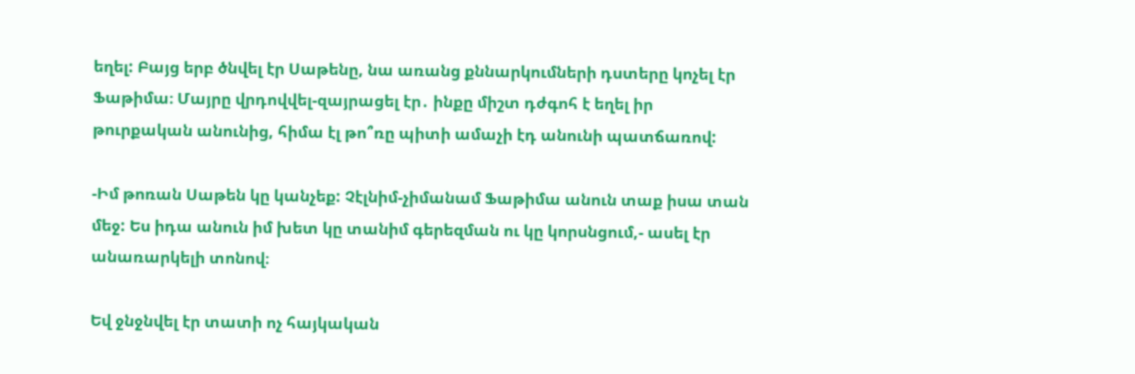եղել: Բայց երբ ծնվել էր Սաթենը, նա առանց քննարկումների դստերը կոչել էր Ֆաթիմա։ Մայրը վրդովվել-զայրացել էր․ ինքը միշտ դժգոհ է եղել իր թուրքական անունից, հիմա էլ թո՞ռը պիտի ամաչի էդ անունի պատճառով:

-Իմ թոռան Սաթեն կը կանչեք: Չէլնիմ-չիմանամ Ֆաթիմա անուն տաք իսա տան մեջ: Ես իդա անուն իմ խետ կը տանիմ գերեզման ու կը կորսնցում,- ասել էր անառարկելի տոնով։

Եվ ջնջնվել էր տատի ոչ հայկական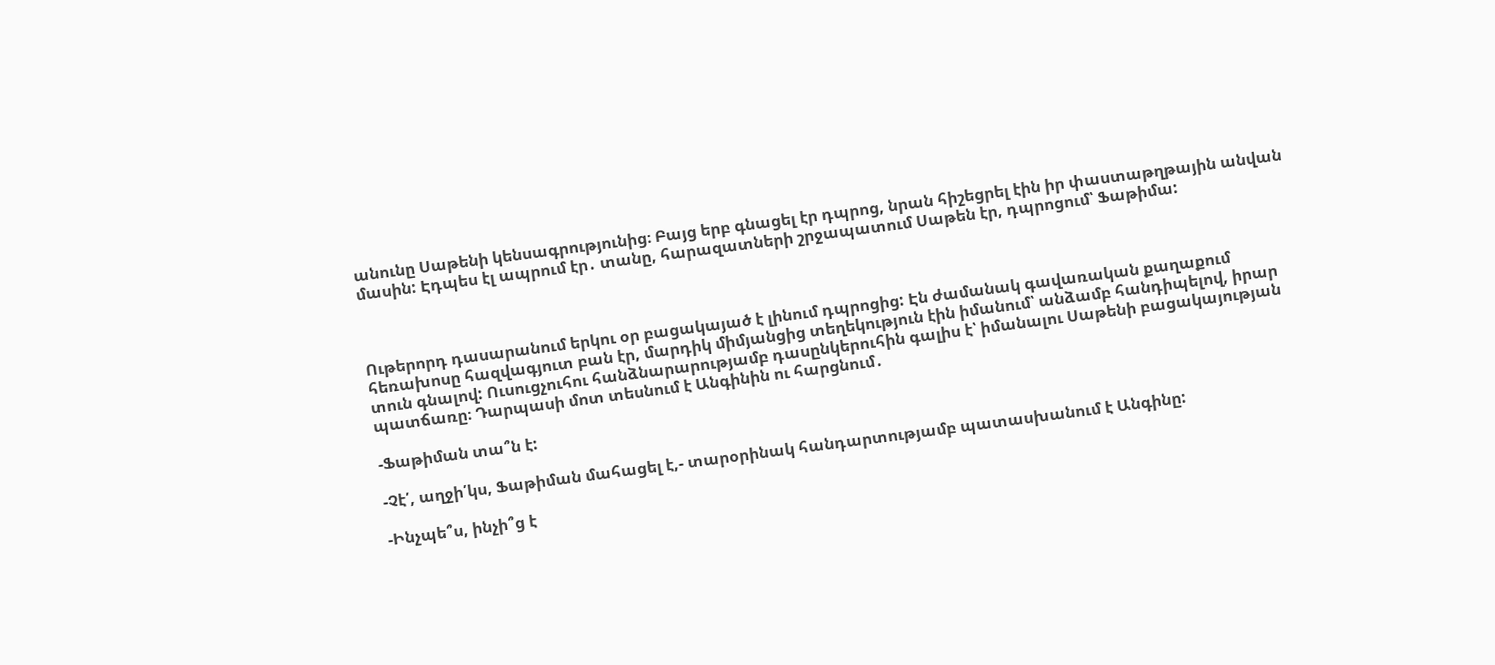անունը Սաթենի կենսագրությունից։ Բայց երբ գնացել էր դպրոց, նրան հիշեցրել էին իր փաստաթղթային անվան մասին: Էդպես էլ ապրում էր․ տանը, հարազատների շրջապատում Սաթեն էր, դպրոցում՝ Ֆաթիմա:



Ութերորդ դասարանում երկու օր բացակայած է լինում դպրոցից: Էն ժամանակ գավառական քաղաքում հեռախոսը հազվագյուտ բան էր, մարդիկ միմյանցից տեղեկություն էին իմանում՝ անձամբ հանդիպելով, իրար տուն գնալով: Ուսուցչուհու հանձնարարությամբ դասընկերուհին գալիս է՝ իմանալու Սաթենի բացակայության պատճառը։ Դարպասի մոտ տեսնում է Անգինին ու հարցնում․

-Ֆաթիման տա՞ն է:

-Չէ՛, աղջի՛կս, Ֆաթիման մահացել է,- տարօրինակ հանդարտությամբ պատասխանում է Անգինը:

-Ինչպե՞ս, ինչի՞ց է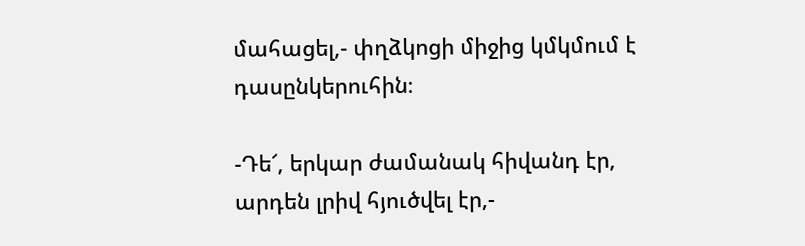մահացել,- փղձկոցի միջից կմկմում է դասընկերուհին։

-Դե՜, երկար ժամանակ հիվանդ էր, արդեն լրիվ հյուծվել էր,-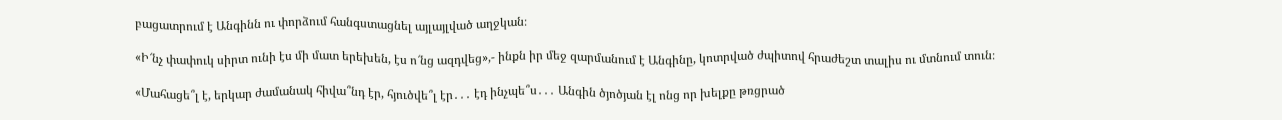բացատրում է Անգինն ու փորձում հանգստացնել այլայլված աղջկան։

«Ի՜նչ փափուկ սիրտ ունի էս մի մատ երեխեն, էս ո՜նց ազդվեց»,- ինքն իր մեջ զարմանում է Անգինը, կոտրված ժպիտով հրաժեշտ տալիս ու մտնում տուն։

«Մահացե՞լ է, երկար ժամանակ հիվա՞նդ էր, հյուծվե՞լ էր․․․ էդ ինչպե՞ս․․․ Անգին ծյոծյան էլ ոնց որ խելքը թռցրած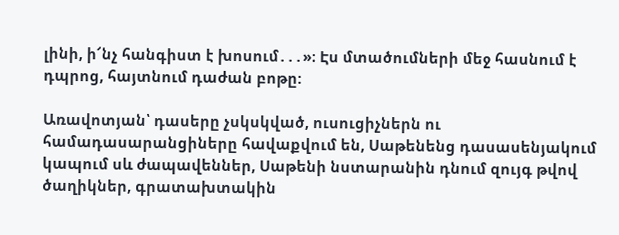լինի, ի՜նչ հանգիստ է խոսում․․․»։ Էս մտածումների մեջ հասնում է դպրոց, հայտնում դաժան բոթը:

Առավոտյան՝ դասերը չսկսկված, ուսուցիչներն ու համադասարանցիները հավաքվում են, Սաթենենց դասասենյակում կապում սև ժապավեններ, Սաթենի նստարանին դնում զույգ թվով ծաղիկներ, գրատախտակին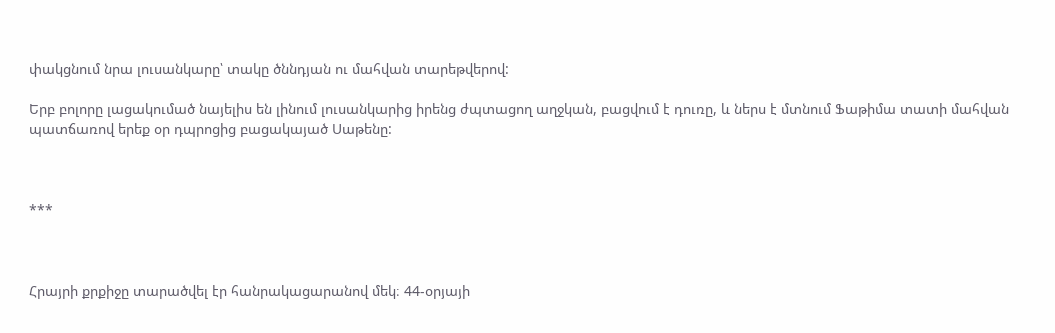փակցնում նրա լուսանկարը՝ տակը ծննդյան ու մահվան տարեթվերով:

Երբ բոլորը լացակումած նայելիս են լինում լուսանկարից իրենց ժպտացող աղջկան, բացվում է դուռը, և ներս է մտնում Ֆաթիմա տատի մահվան պատճառով երեք օր դպրոցից բացակայած Սաթենը:



***



Հրայրի քրքիջը տարածվել էր հանրակացարանով մեկ։ 44-օրյայի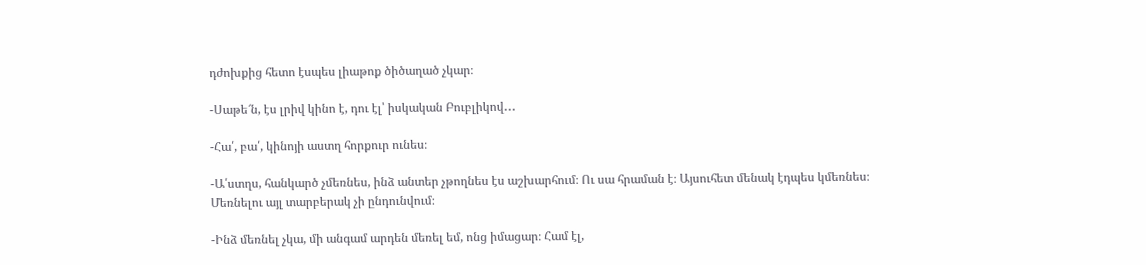դժոխքից հետո էսպես լիաթոք ծիծաղած չկար։

-Սաթե՜ն, էս լրիվ կինո է, դու էլ՝ իսկական Բուբլիկով․․․

-Հա՛, բա՛, կինոյի աստղ հորքուր ունես։

-Ա՛ստղս, հանկարծ չմեռնես, ինձ անտեր չթողնես էս աշխարհում։ Ու սա հրաման է։ Այսուհետ մենակ էդպես կմեռնես։ Մեռնելու այլ տարբերակ չի ընդունվում։

-Ինձ մեռնել չկա, մի անգամ արդեն մեռել եմ, ոնց իմացար։ Համ էլ,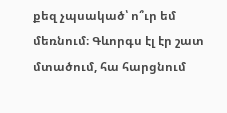քեզ չպսակած՝ ո՞ւր եմ մեռնում։ Գևորգս էլ էր շատ մտածում, հա հարցնում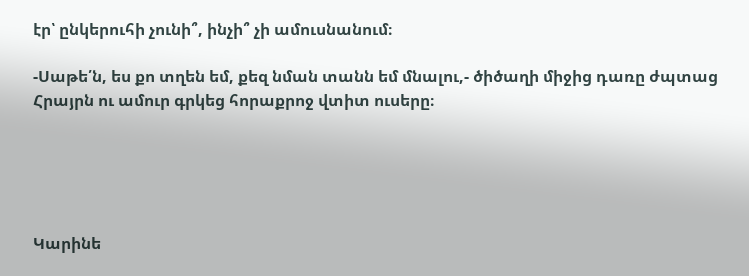էր՝ ընկերուհի չունի՞, ինչի՞ չի ամուսնանում։

-Սաթե՛ն, ես քո տղեն եմ, քեզ նման տանն եմ մնալու,- ծիծաղի միջից դառը ժպտաց Հրայրն ու ամուր գրկեց հորաքրոջ վտիտ ուսերը։





Կարինե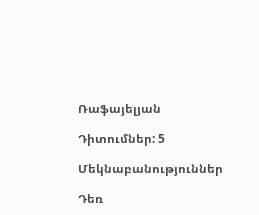Ռաֆայելյան

Դիտումներ: 5

Մեկնաբանություններ

Դեռ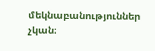մեկնաբանություններ չկան։